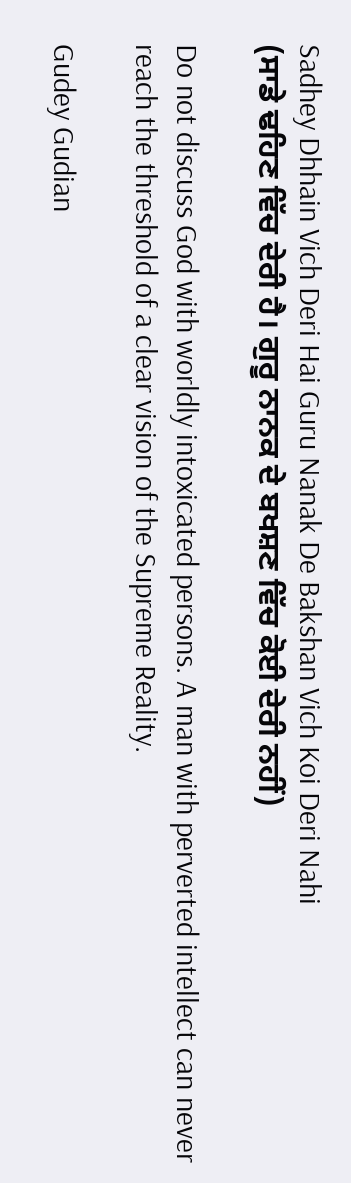Sadhey Dhhain Vich Deri Hai Guru Nanak De Bakshan Vich Koi Deri Nahi
(ਸਾਡੇ ਢਹਿਣ ਵਿੱਚ ਦੇਰੀ ਹੈ। ਗੁਰੂ ਨਾਨਕ ਦੇ ਬਖਸ਼ਣ ਵਿੱਚ ਕੋਈ ਦੇਰੀ ਨਹੀਂ)

Do not discuss God with worldly intoxicated persons. A man with perverted intellect can never reach the threshold of a clear vision of the Supreme Reality.

Gudey Gudian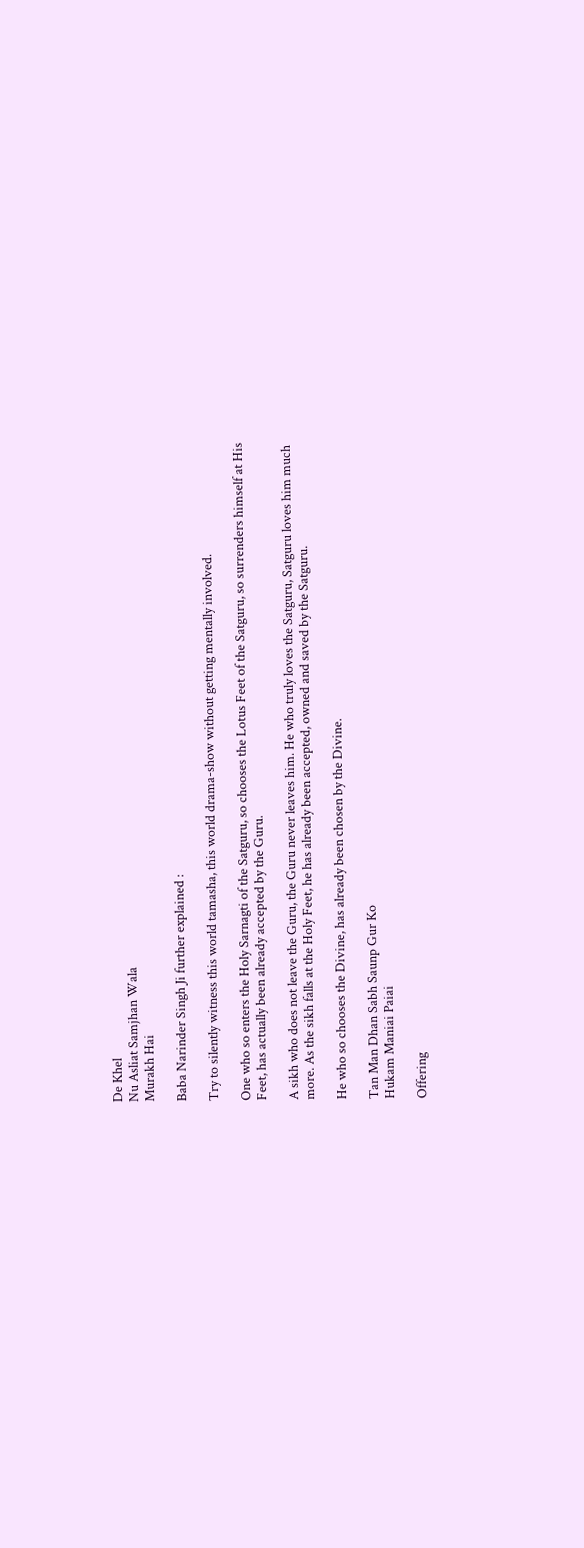De Khel
Nu Asliat Samjhan Wala
Murakh Hai

Baba Narinder Singh Ji further explained :

Try to silently witness this world tamasha, this world drama-show without getting mentally involved.

One who so enters the Holy Sarnagti of the Satguru, so chooses the Lotus Feet of the Satguru, so surrenders himself at His Feet, has actually been already accepted by the Guru.

A sikh who does not leave the Guru, the Guru never leaves him. He who truly loves the Satguru, Satguru loves him much more. As the sikh falls at the Holy Feet, he has already been accepted, owned and saved by the Satguru.

He who so chooses the Divine, has already been chosen by the Divine.

Tan Man Dhan Sabh Saunp Gur Ko
Hukam Maniai Paiai

Offering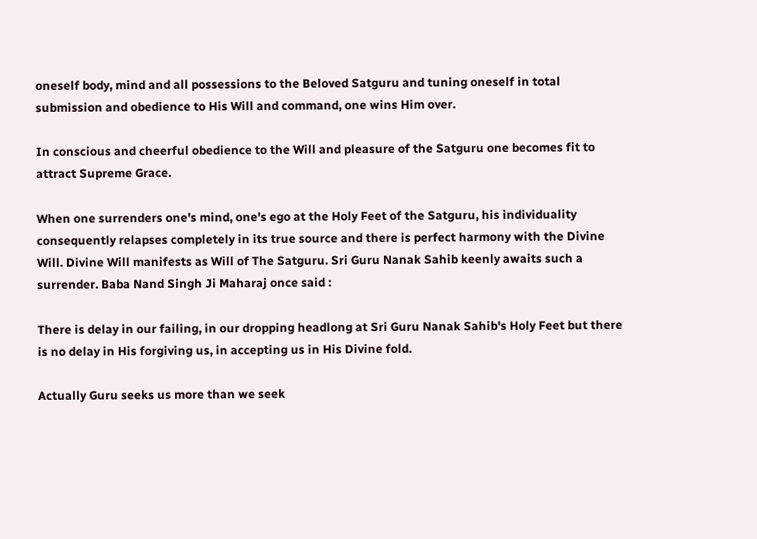oneself body, mind and all possessions to the Beloved Satguru and tuning oneself in total submission and obedience to His Will and command, one wins Him over.

In conscious and cheerful obedience to the Will and pleasure of the Satguru one becomes fit to attract Supreme Grace.

When one surrenders one's mind, one's ego at the Holy Feet of the Satguru, his individuality consequently relapses completely in its true source and there is perfect harmony with the Divine Will. Divine Will manifests as Will of The Satguru. Sri Guru Nanak Sahib keenly awaits such a surrender. Baba Nand Singh Ji Maharaj once said :

There is delay in our failing, in our dropping headlong at Sri Guru Nanak Sahib's Holy Feet but there is no delay in His forgiving us, in accepting us in His Divine fold.

Actually Guru seeks us more than we seek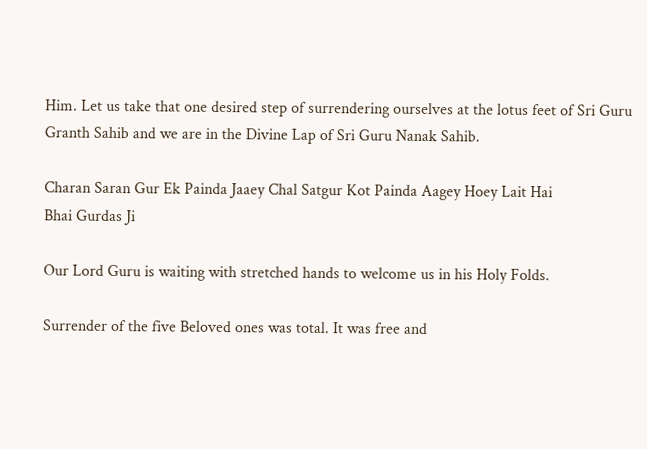Him. Let us take that one desired step of surrendering ourselves at the lotus feet of Sri Guru Granth Sahib and we are in the Divine Lap of Sri Guru Nanak Sahib.

Charan Saran Gur Ek Painda Jaaey Chal Satgur Kot Painda Aagey Hoey Lait Hai
Bhai Gurdas Ji

Our Lord Guru is waiting with stretched hands to welcome us in his Holy Folds.

Surrender of the five Beloved ones was total. It was free and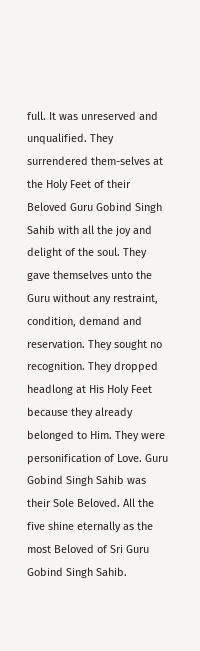full. It was unreserved and unqualified. They surrendered them-selves at the Holy Feet of their Beloved Guru Gobind Singh Sahib with all the joy and delight of the soul. They gave themselves unto the Guru without any restraint, condition, demand and reservation. They sought no recognition. They dropped headlong at His Holy Feet because they already belonged to Him. They were personification of Love. Guru Gobind Singh Sahib was their Sole Beloved. All the five shine eternally as the most Beloved of Sri Guru Gobind Singh Sahib.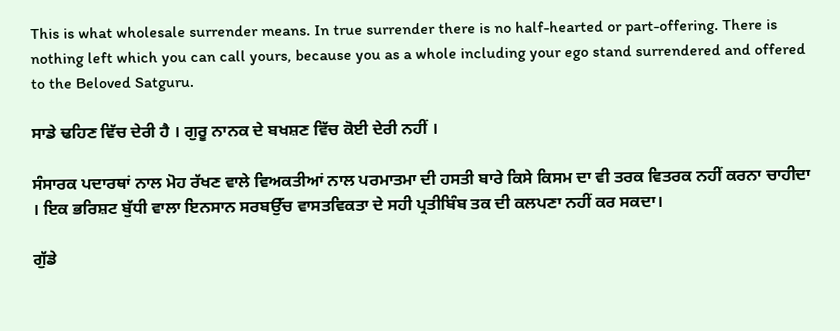This is what wholesale surrender means. In true surrender there is no half-hearted or part-offering. There is nothing left which you can call yours, because you as a whole including your ego stand surrendered and offered to the Beloved Satguru.

ਸਾਡੇ ਢਹਿਣ ਵਿੱਚ ਦੇਰੀ ਹੈ । ਗੁਰੂ ਨਾਨਕ ਦੇ ਬਖਸ਼ਣ ਵਿੱਚ ਕੋਈ ਦੇਰੀ ਨਹੀਂ ।

ਸੰਸਾਰਕ ਪਦਾਰਥਾਂ ਨਾਲ ਮੋਹ ਰੱਖਣ ਵਾਲੇ ਵਿਅਕਤੀਆਂ ਨਾਲ ਪਰਮਾਤਮਾ ਦੀ ਹਸਤੀ ਬਾਰੇ ਕਿਸੇ ਕਿਸਮ ਦਾ ਵੀ ਤਰਕ ਵਿਤਰਕ ਨਹੀਂ ਕਰਨਾ ਚਾਹੀਦਾ । ਇਕ ਭਰਿਸ਼ਟ ਬੁੱਧੀ ਵਾਲਾ ਇਨਸਾਨ ਸਰਬਉੱਚ ਵਾਸਤਵਿਕਤਾ ਦੇ ਸਹੀ ਪ੍ਰਤੀਬਿੰਬ ਤਕ ਦੀ ਕਲਪਣਾ ਨਹੀਂ ਕਰ ਸਕਦਾ।

ਗੁੱਡੇ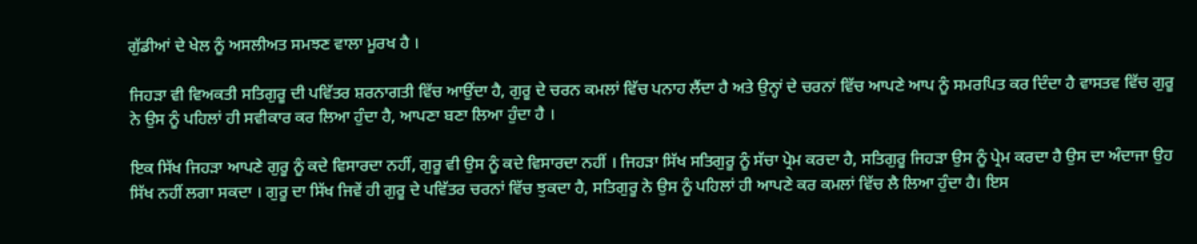ਗੁੱਡੀਆਂ ਦੇ ਖੇਲ ਨੂੰ ਅਸਲੀਅਤ ਸਮਝਣ ਵਾਲਾ ਮੂਰਖ ਹੈ ।

ਜਿਹੜਾ ਵੀ ਵਿਅਕਤੀ ਸਤਿਗੁਰੂ ਦੀ ਪਵਿੱਤਰ ਸ਼ਰਨਾਗਤੀ ਵਿੱਚ ਆਉਂਦਾ ਹੈ, ਗੁਰੂ ਦੇ ਚਰਨ ਕਮਲਾਂ ਵਿੱਚ ਪਨਾਹ ਲੈਂਦਾ ਹੈ ਅਤੇ ਉਨ੍ਹਾਂ ਦੇ ਚਰਨਾਂ ਵਿੱਚ ਆਪਣੇ ਆਪ ਨੂੰ ਸਮਰਪਿਤ ਕਰ ਦਿੰਦਾ ਹੈ ਵਾਸਤਵ ਵਿੱਚ ਗੁਰੂ ਨੇ ਉਸ ਨੂੰ ਪਹਿਲਾਂ ਹੀ ਸਵੀਕਾਰ ਕਰ ਲਿਆ ਹੁੰਦਾ ਹੈ, ਆਪਣਾ ਬਣਾ ਲਿਆ ਹੁੰਦਾ ਹੈ ।

ਇਕ ਸਿੱਖ ਜਿਹੜਾ ਆਪਣੇ ਗੁਰੂ ਨੂੰ ਕਦੇ ਵਿਸਾਰਦਾ ਨਹੀਂ, ਗੁਰੂ ਵੀ ਉਸ ਨੂੰ ਕਦੇ ਵਿਸਾਰਦਾ ਨਹੀਂ । ਜਿਹੜਾ ਸਿੱਖ ਸਤਿਗੁਰੂ ਨੂੰ ਸੱਚਾ ਪ੍ਰੇਮ ਕਰਦਾ ਹੈ, ਸਤਿਗੁਰੂ ਜਿਹੜਾ ਉਸ ਨੂੰ ਪ੍ਰੇਮ ਕਰਦਾ ਹੈ ਉਸ ਦਾ ਅੰਦਾਜਾ ਉਹ ਸਿੱਖ ਨਹੀਂ ਲਗਾ ਸਕਦਾ । ਗੁਰੂ ਦਾ ਸਿੱਖ ਜਿਵੇਂ ਹੀ ਗੁਰੂ ਦੇ ਪਵਿੱਤਰ ਚਰਨਾਂ ਵਿੱਚ ਝੁਕਦਾ ਹੈ, ਸਤਿਗੁਰੂ ਨੇ ਉਸ ਨੂੰ ਪਹਿਲਾਂ ਹੀ ਆਪਣੇ ਕਰ ਕਮਲਾਂ ਵਿੱਚ ਲੈ ਲਿਆ ਹੁੰਦਾ ਹੈ। ਇਸ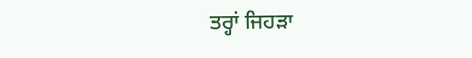ਤਰ੍ਹਾਂ ਜਿਹੜਾ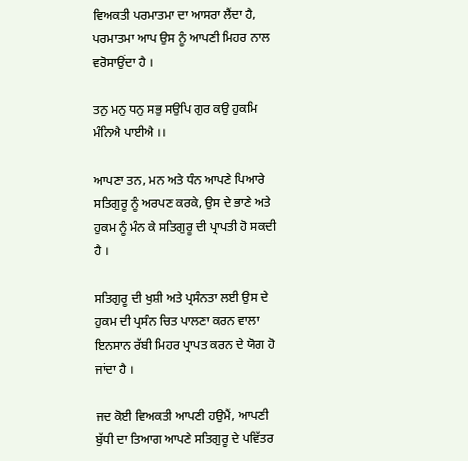ਵਿਅਕਤੀ ਪਰਮਾਤਮਾ ਦਾ ਆਸਰਾ ਲੈਂਦਾ ਹੈ, ਪਰਮਾਤਮਾ ਆਪ ਉਸ ਨੂੰ ਆਪਣੀ ਮਿਹਰ ਨਾਲ ਵਰੋਸਾਉਂਦਾ ਹੈ ।

ਤਨੁ ਮਨੁ ਧਨੁ ਸਭੁ ਸਉਪਿ ਗੁਰ ਕਉ ਹੁਕਮਿ ਮੰਨਿਐ ਪਾਈਐ ।।

ਆਪਣਾ ਤਨ, ਮਨ ਅਤੇ ਧੰਨ ਆਪਣੇ ਪਿਆਰੇ ਸਤਿਗੁਰੂ ਨੂੰ ਅਰਪਣ ਕਰਕੇ, ਉਸ ਦੇ ਭਾਣੇ ਅਤੇ ਹੁਕਮ ਨੂੰ ਮੰਨ ਕੇ ਸਤਿਗੁਰੂ ਦੀ ਪ੍ਰਾਪਤੀ ਹੋ ਸਕਦੀ ਹੈ ।

ਸਤਿਗੁਰੂ ਦੀ ਖੁਸ਼ੀ ਅਤੇ ਪ੍ਰਸੰਨਤਾ ਲਈ ਉਸ ਦੇ ਹੁਕਮ ਦੀ ਪ੍ਰਸੰਨ ਚਿਤ ਪਾਲਣਾ ਕਰਨ ਵਾਲਾ ਇਨਸਾਨ ਰੱਬੀ ਮਿਹਰ ਪ੍ਰਾਪਤ ਕਰਨ ਦੇ ਯੋਗ ਹੋ ਜਾਂਦਾ ਹੈ ।

ਜਦ ਕੋਈ ਵਿਅਕਤੀ ਆਪਣੀ ਹਉਮੈਂ, ਆਪਣੀ ਬੁੱਧੀ ਦਾ ਤਿਆਗ ਆਪਣੇ ਸਤਿਗੁਰੂ ਦੇ ਪਵਿੱਤਰ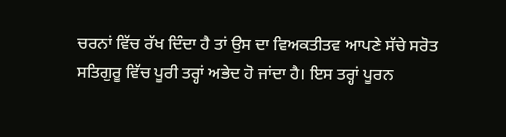ਚਰਨਾਂ ਵਿੱਚ ਰੱਖ ਦਿੰਦਾ ਹੈ ਤਾਂ ਉਸ ਦਾ ਵਿਅਕਤੀਤਵ ਆਪਣੇ ਸੱਚੇ ਸਰੋਤ ਸਤਿਗੁਰੂ ਵਿੱਚ ਪੂਰੀ ਤਰ੍ਹਾਂ ਅਭੇਦ ਹੋ ਜਾਂਦਾ ਹੈ। ਇਸ ਤਰ੍ਹਾਂ ਪੂਰਨ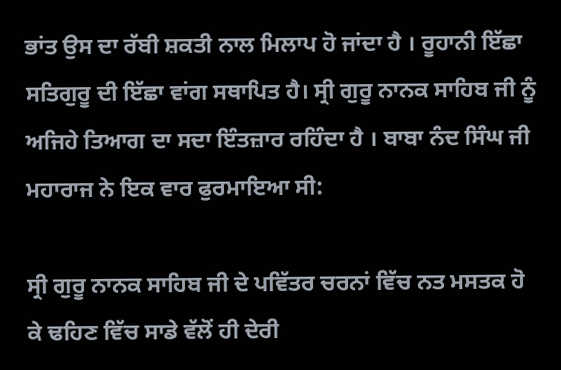ਭਾਂਤ ਉਸ ਦਾ ਰੱਬੀ ਸ਼ਕਤੀ ਨਾਲ ਮਿਲਾਪ ਹੋ ਜਾਂਦਾ ਹੈ । ਰੂਹਾਨੀ ਇੱਛਾ ਸਤਿਗੁਰੂ ਦੀ ਇੱਛਾ ਵਾਂਗ ਸਥਾਪਿਤ ਹੈ। ਸ੍ਰੀ ਗੁਰੂ ਨਾਨਕ ਸਾਹਿਬ ਜੀ ਨੂੰ ਅਜਿਹੇ ਤਿਆਗ ਦਾ ਸਦਾ ਇੰਤਜ਼ਾਰ ਰਹਿੰਦਾ ਹੈ । ਬਾਬਾ ਨੰਦ ਸਿੰਘ ਜੀ ਮਹਾਰਾਜ ਨੇ ਇਕ ਵਾਰ ਫੁਰਮਾਇਆ ਸੀ:

ਸ੍ਰੀ ਗੁਰੂ ਨਾਨਕ ਸਾਹਿਬ ਜੀ ਦੇ ਪਵਿੱਤਰ ਚਰਨਾਂ ਵਿੱਚ ਨਤ ਮਸਤਕ ਹੋ ਕੇ ਢਹਿਣ ਵਿੱਚ ਸਾਡੇ ਵੱਲੋਂ ਹੀ ਦੇਰੀ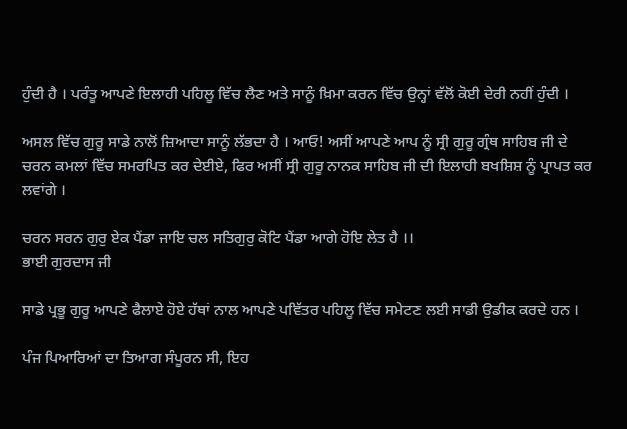ਹੁੰਦੀ ਹੈ । ਪਰੰਤੂ ਆਪਣੇ ਇਲਾਹੀ ਪਹਿਲੂ ਵਿੱਚ ਲੈਣ ਅਤੇ ਸਾਨੂੰ ਖ਼ਿਮਾ ਕਰਨ ਵਿੱਚ ਉਨ੍ਹਾਂ ਵੱਲੋਂ ਕੋਈ ਦੇਰੀ ਨਹੀਂ ਹੁੰਦੀ ।

ਅਸਲ ਵਿੱਚ ਗੁਰੂ ਸਾਡੇ ਨਾਲੋਂ ਜ਼ਿਆਦਾ ਸਾਨੂੰ ਲੱਭਦਾ ਹੈ । ਆਓ! ਅਸੀਂ ਆਪਣੇ ਆਪ ਨੂੰ ਸ੍ਰੀ ਗੁਰੂ ਗ੍ਰੰਥ ਸਾਹਿਬ ਜੀ ਦੇ ਚਰਨ ਕਮਲਾਂ ਵਿੱਚ ਸਮਰਪਿਤ ਕਰ ਦੇਈਏ, ਫਿਰ ਅਸੀਂ ਸ੍ਰੀ ਗੁਰੂ ਨਾਨਕ ਸਾਹਿਬ ਜੀ ਦੀ ਇਲਾਹੀ ਬਖਸ਼ਿਸ਼ ਨੂੰ ਪ੍ਰਾਪਤ ਕਰ ਲਵਾਂਗੇ ।

ਚਰਨ ਸਰਨ ਗੁਰੁ ਏਕ ਪੈਂਡਾ ਜਾਇ ਚਲ ਸਤਿਗੁਰੁ ਕੋਟਿ ਪੈਂਡਾ ਆਗੇ ਹੋਇ ਲੇਤ ਹੈ ।।
ਭਾਈ ਗੁਰਦਾਸ ਜੀ

ਸਾਡੇ ਪ੍ਰਭੂ ਗੁਰੂ ਆਪਣੇ ਫੈਲਾਏ ਹੋਏ ਹੱਥਾਂ ਨਾਲ ਆਪਣੇ ਪਵਿੱਤਰ ਪਹਿਲੂ ਵਿੱਚ ਸਮੇਟਣ ਲਈ ਸਾਡੀ ਉਡੀਕ ਕਰਦੇ ਹਨ ।

ਪੰਜ ਪਿਆਰਿਆਂ ਦਾ ਤਿਆਗ ਸੰਪੂਰਨ ਸੀ, ਇਹ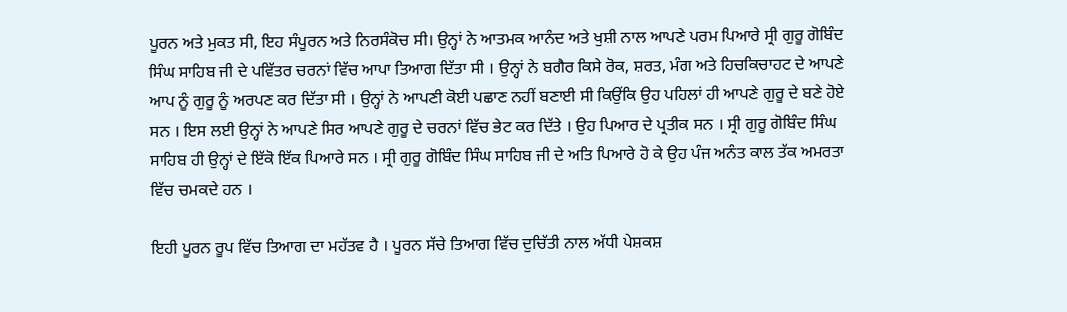ਪੂਰਨ ਅਤੇ ਮੁਕਤ ਸੀ, ਇਹ ਸੰਪੂਰਨ ਅਤੇ ਨਿਰਸੰਕੋਚ ਸੀ। ਉਨ੍ਹਾਂ ਨੇ ਆਤਮਕ ਆਨੰਦ ਅਤੇ ਖੁਸ਼ੀ ਨਾਲ ਆਪਣੇ ਪਰਮ ਪਿਆਰੇ ਸ੍ਰੀ ਗੁਰੂ ਗੋਬਿੰਦ ਸਿੰਘ ਸਾਹਿਬ ਜੀ ਦੇ ਪਵਿੱਤਰ ਚਰਨਾਂ ਵਿੱਚ ਆਪਾ ਤਿਆਗ ਦਿੱਤਾ ਸੀ । ਉਨ੍ਹਾਂ ਨੇ ਬਗੈਰ ਕਿਸੇ ਰੋਕ, ਸ਼ਰਤ, ਮੰਗ ਅਤੇ ਹਿਚਕਿਚਾਹਟ ਦੇ ਆਪਣੇ ਆਪ ਨੂੰ ਗੁਰੂ ਨੂੰ ਅਰਪਣ ਕਰ ਦਿੱਤਾ ਸੀ । ਉਨ੍ਹਾਂ ਨੇ ਆਪਣੀ ਕੋਈ ਪਛਾਣ ਨਹੀਂ ਬਣਾਈ ਸੀ ਕਿਉਂਕਿ ਉਹ ਪਹਿਲਾਂ ਹੀ ਆਪਣੇ ਗੁਰੂ ਦੇ ਬਣੇ ਹੋਏ ਸਨ । ਇਸ ਲਈ ਉਨ੍ਹਾਂ ਨੇ ਆਪਣੇ ਸਿਰ ਆਪਣੇ ਗੁਰੂ ਦੇ ਚਰਨਾਂ ਵਿੱਚ ਭੇਟ ਕਰ ਦਿੱਤੇ । ਉਹ ਪਿਆਰ ਦੇ ਪ੍ਰਤੀਕ ਸਨ । ਸ੍ਰੀ ਗੁਰੂ ਗੋਬਿੰਦ ਸਿੰਘ ਸਾਹਿਬ ਹੀ ਉਨ੍ਹਾਂ ਦੇ ਇੱਕੋ ਇੱਕ ਪਿਆਰੇ ਸਨ । ਸ੍ਰੀ ਗੁਰੂ ਗੋਬਿੰਦ ਸਿੰਘ ਸਾਹਿਬ ਜੀ ਦੇ ਅਤਿ ਪਿਆਰੇ ਹੋ ਕੇ ਉਹ ਪੰਜ ਅਨੰਤ ਕਾਲ ਤੱਕ ਅਮਰਤਾ ਵਿੱਚ ਚਮਕਦੇ ਹਨ ।

ਇਹੀ ਪੂਰਨ ਰੂਪ ਵਿੱਚ ਤਿਆਗ ਦਾ ਮਹੱਤਵ ਹੈ । ਪੂਰਨ ਸੱਚੇ ਤਿਆਗ ਵਿੱਚ ਦੁਚਿੱਤੀ ਨਾਲ ਅੱਧੀ ਪੇਸ਼ਕਸ਼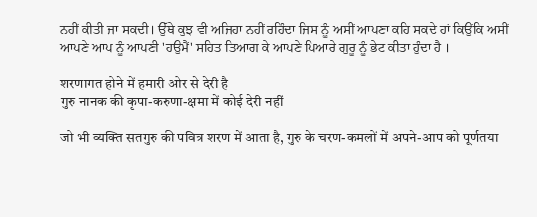ਨਹੀਂ ਕੀਤੀ ਜਾ ਸਕਦੀ। ਉੱਥੇ ਕੁਝ ਵੀ ਅਜਿਹਾ ਨਹੀਂ ਰਹਿੰਦਾ ਜਿਸ ਨੂੰ ਅਸੀਂ ਆਪਣਾ ਕਹਿ ਸਕਦੇ ਹਾਂ ਕਿਉਂਕਿ ਅਸੀਂ ਆਪਣੇ ਆਪ ਨੂੰ ਆਪਣੀ 'ਹਉਮੈਂ' ਸਹਿਤ ਤਿਆਗ ਕੇ ਆਪਣੇ ਪਿਆਰੇ ਗੁਰੂ ਨੂੰ ਭੇਟ ਕੀਤਾ ਹੁੰਦਾ ਹੈ ।

शरणागत होने में हमारी ओर से देरी है
गुरु नानक की कृपा-करुणा-क्षमा में कोई देरी नहीं

जो भी व्यक्ति सतगुरु की पवित्र शरण में आता है, गुरु के चरण-कमलों में अपने-आप को पूर्णतया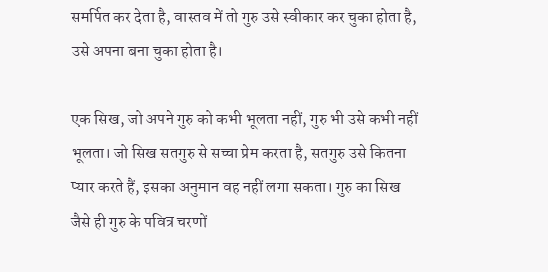समर्पित कर देता है, वास्तव में तो गुरु उसे स्वीकार कर चुका होता है, उसे अपना बना चुका होता है।

एक सिख, जो अपने गुरु को कभी भूलता नहीं, गुरु भी उसे कभी नहीं भूलता। जो सिख सतगुरु से सच्चा प्रेम करता है, सतगुरु उसे कितना प्यार करते हैं, इसका अनुमान वह नहीं लगा सकता। गुरु का सिख जैसे ही गुरु के पवित्र चरणों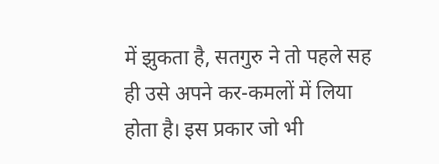में झुकता है, सतगुरु ने तो पहले सह ही उसे अपने कर-कमलों में लिया होता है। इस प्रकार जो भी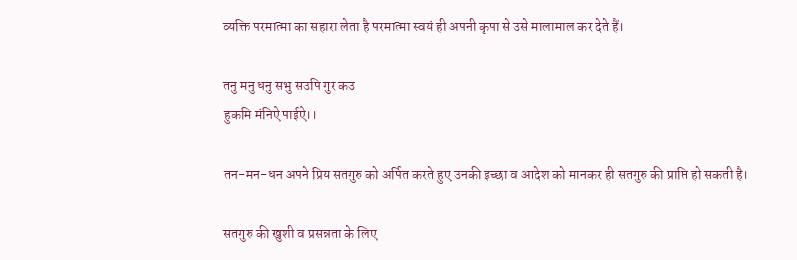व्यक्ति परमात्मा का सहारा लेता है परमात्मा स्वयं ही अपनी कृपा से उसे मालामाल कर देते हैं।

तनु मनु धनु सभु सउपि गुर कउ
हुकमि मंनिऐ पाईऐ।।

तन-मन-धन अपने प्रिय सतगुरु को अर्पित करते हुए उनकी इच्छा व आदेश को मानकर ही सतगुरु की प्राप्ति हो सकती है।

सतगुरु की खुशी व प्रसन्नता के लिए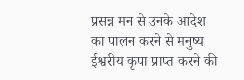प्रसन्न मन से उनके आदेश का पालन करने से मनुष्य ईश्वरीय कृपा प्राप्त करने की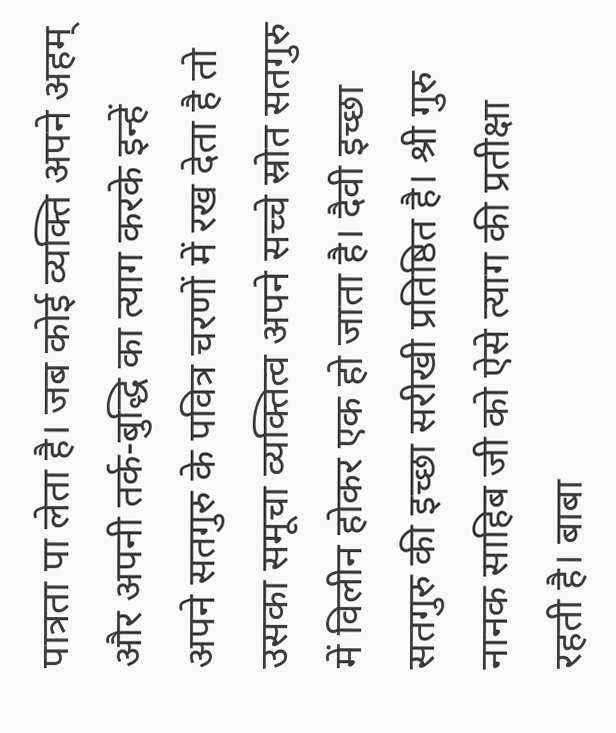पात्रता पा लेता है। जब कोई व्यक्ति अपने अहम् और अपनी तर्क-बुद्धि का त्याग करके इन्हें अपने सतगुरु के पवित्र चरणों में रख देता है तो उसका समूचा व्यक्तित्व अपने सच्चे स्रोत सतगुरु में विलीन होकर एक हो जाता है। दैवी इच्छा सतगुरु की इच्छा सरीखी प्रतिष्ठित है। श्री गुरु नानक साहिब जी को ऐसे त्याग की प्रतीक्षा रहती है। बाबा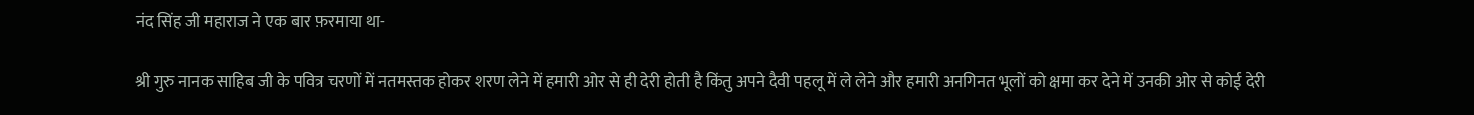नंद सिंह जी महाराज ने एक बार फ़रमाया था-

श्री गुरु नानक साहिब जी के पवित्र चरणों में नतमस्तक होकर शरण लेने में हमारी ओर से ही देरी होती है किंतु अपने दैवी पहलू में ले लेने और हमारी अनगिनत भूलों को क्षमा कर देने में उनकी ओर से कोई देरी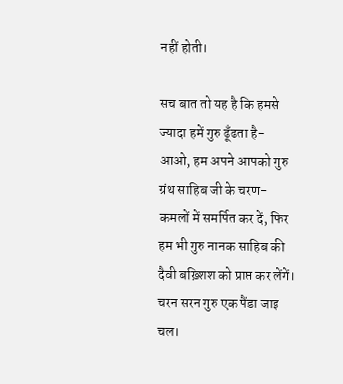नहीं होती।

सच बात तो यह है कि हमसे ज्यादा हमें गुरु ढूँढता है- आओ, हम अपने आपको गुरु ग्रंथ साहिब जी के चरण-कमलों में समर्पित कर दें, फिर हम भी गुरु नानक साहिब की दैवी बख़्शिश को प्राप्त कर लेंगें।
चरन सरन गुरु एक पैंडा जाइ चल।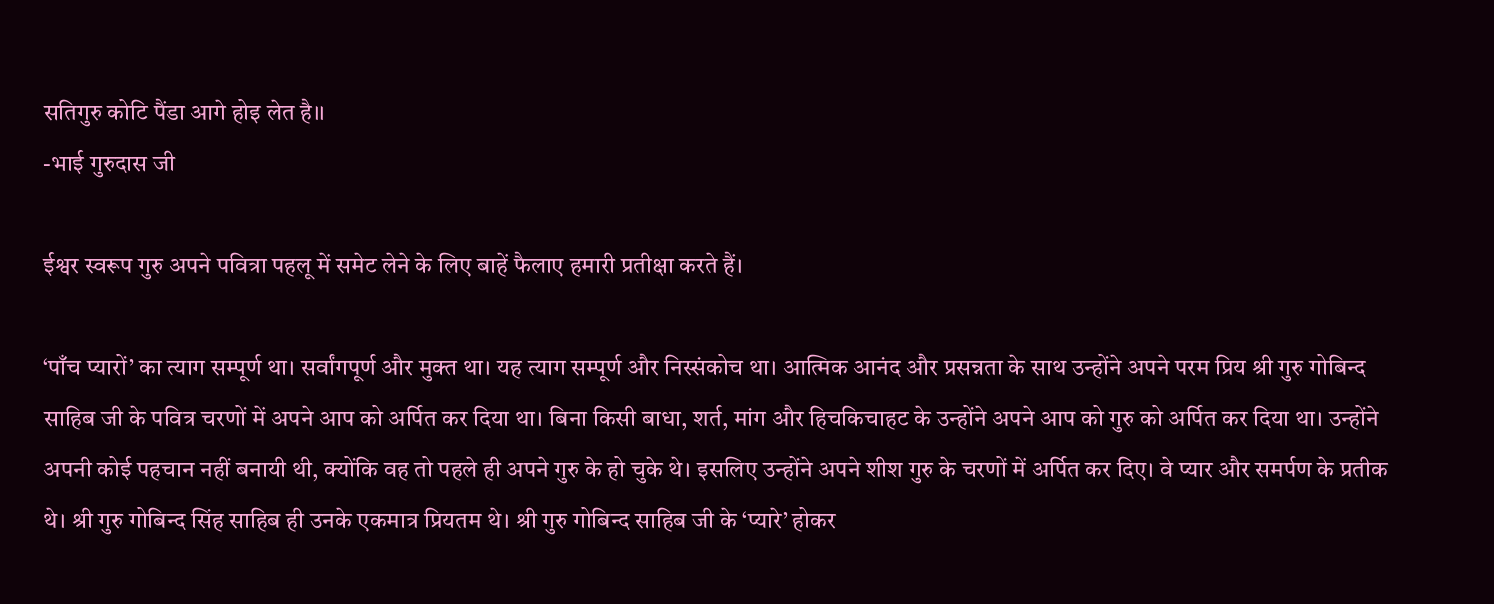सतिगुरु कोटि पैंडा आगे होइ लेत है।।
-भाई गुरुदास जी

ईश्वर स्वरूप गुरु अपने पवित्रा पहलू में समेट लेने के लिए बाहें फैलाए हमारी प्रतीक्षा करते हैं।

‘पाँच प्यारों’ का त्याग सम्पूर्ण था। सर्वांगपूर्ण और मुक्त था। यह त्याग सम्पूर्ण और निस्संकोच था। आत्मिक आनंद और प्रसन्नता के साथ उन्होंने अपने परम प्रिय श्री गुरु गोबिन्द साहिब जी के पवित्र चरणों में अपने आप को अर्पित कर दिया था। बिना किसी बाधा, शर्त, मांग और हिचकिचाहट के उन्होंने अपने आप को गुरु को अर्पित कर दिया था। उन्होंने अपनी कोई पहचान नहीं बनायी थी, क्योंकि वह तो पहले ही अपने गुरु के हो चुके थे। इसलिए उन्होंने अपने शीश गुरु के चरणों में अर्पित कर दिए। वे प्यार और समर्पण के प्रतीक थे। श्री गुरु गोबिन्द सिंह साहिब ही उनके एकमात्र प्रियतम थे। श्री गुरु गोबिन्द साहिब जी के ‘प्यारे’ होकर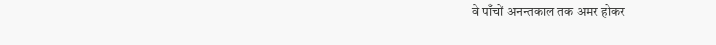वे पाँचों अनन्तकाल तक अमर होकर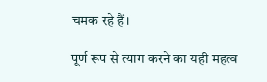चमक रहे हैं।

पूर्ण रूप से त्याग करने का यही महत्व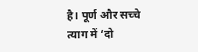है। पूर्ण और सच्चे त्याग में ‘दो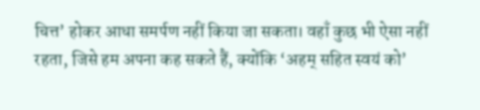चित्त’ होकर आधा समर्पण नहीं किया जा सकता। वहाँ कुछ भी ऐसा नहीं रहता, जिसे हम अपना कह सकते हैं, क्योंकि ‘अहम् सहित स्वयं को’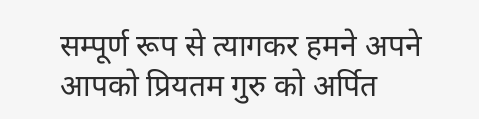सम्पूर्ण रूप से त्यागकर हमने अपने आपको प्रियतम गुरु को अर्पित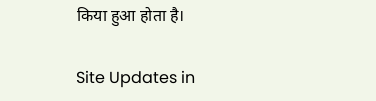किया हुआ होता है।

Site Updates in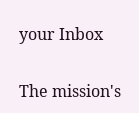your Inbox

The mission's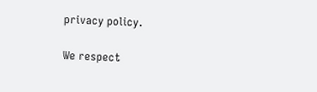privacy policy.

We respect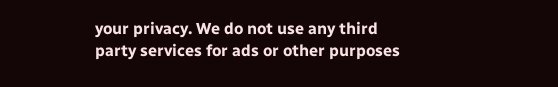your privacy. We do not use any third party services for ads or other purposes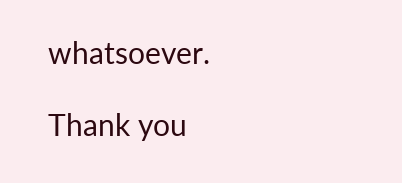whatsoever.

Thank you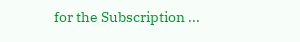for the Subscription ...